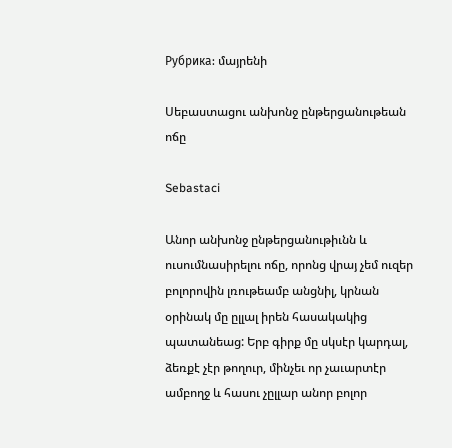Рубрика: մայրենի

Սեբաստացու անխոնջ ընթերցանութեան ոճը

Sebastaci

Անոր անխոնջ ընթերցանութիւնն և ուսումնասիրելու ոճը, որոնց վրայ չեմ ուզեր բոլորովին լռութեամբ անցնիլ, կրնան օրինակ մը ըլլալ իրեն հասակակից պատանեաց: Երբ գիրք մը սկսէր կարդալ, ձեռքէ չէր թողուր, մինչեւ որ չաւարտէր ամբողջ և հասու չըլլար անոր բոլոր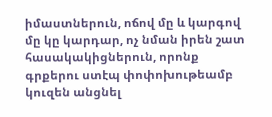իմաստներուն, ոճով մը և կարգով մը կը կարդար, ոչ նման իրեն շատ հասակակիցներուն, որոնք գրքերու ստէպ փոփոխութեամբ կուզեն անցնել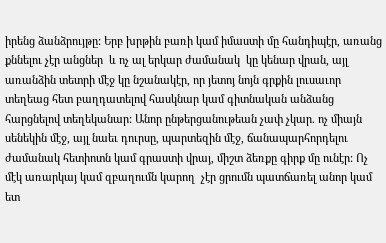իրենց ձանձրույթը: Երբ խրթին բառի կամ իմաստի մը հանդիպէր, առանց քննելու չէր անցներ  և ոչ ալ երկար ժամանակ  կը կենար վրան, այլ առանձին տետրի մէջ կը նշանակէր, որ յետոյ նոյն գրքին լուսաւոր տեղեաց հետ բաղդատելով հասկնար կամ գիտնական անձանց հարցնելով տեղեկանար: Անոր ընթերցանութեան չափ չկար. ոչ միայն սենեկին մէջ, այլ նաեւ դուրսը, պարտեզին մէջ, ճանապարհորդելու ժամանակ հետիոտն կամ գրաստի վրայ, միշտ ձեռքը գիրք մը ունէր: Ոչ մէկ առարկայ կամ զբաղումն կարող  չէր ցրումն պատճառել անոր կամ ետ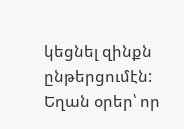կեցնել զինքն ընթերցումէն: Եղան օրեր՝ որ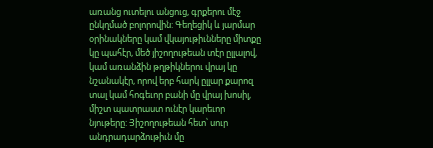առանց ուտելու անցուց, գրքերու մէջ ընկղմած բոլորովին: Գեղեցիկ և յարմար օրինակները կամ վկայութիւնները միտքը կը պահէր, մեծ յիշողութեան տէր ըլլալով, կամ առանձին թղթիկներու վրայ կը նշանակէր, որով երբ հարկ ըլլար քարոզ տալ կամ հոգեւոր բանի մը վրայ խոսիլ, միշտ պատրաստ ունէր կարեւոր նյութերը: Յիշողութեան հետ՝ սուր անդրադարձութիւն մը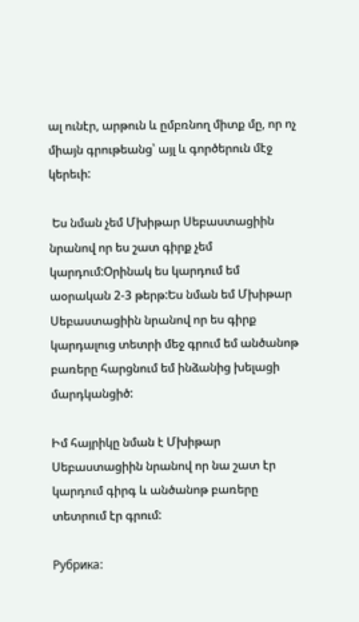ալ ունէր, արթուն և ըմբռնող միտք մը, որ ոչ միայն գրութեանց՝ այլ և գործերուն մէջ կերեւի:

 Ես նման չեմ Մխիթար Սեբաստացիին նրանով որ ես շատ գիրք չեմ կարդում:Օրինակ ես կարդում եմ աօրական 2-3 թերթ:Ես նման եմ Մխիթար Սեբաստացիին նրանով որ ես գիրք կարդալուց տետրի մեջ գրում եմ անծանոթ բառերը հարցնում եմ ինձանից խելացի մարդկանցիծ:

Իմ հայրիկը նման է Մխիթար Սեբաստացիին նրանով որ նա շատ էր կարդում գիրգ և անծանոթ բառերը տետրում էր գրում:

Рубрика: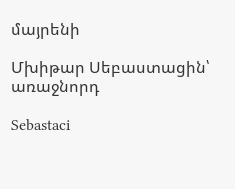մայրենի

Մխիթար Սեբաստացին՝ առաջնորդ

Sebastaci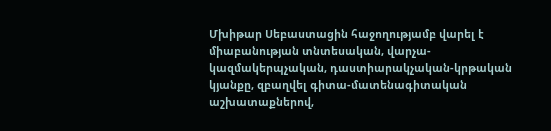Մխիթար Սեբաստացին հաջողությամբ վարել է միաբանության տնտեսական, վարչա-կազմակերպչական, դաստիարակչական-կրթական կյանքը, զբաղվել գիտա-մատենագիտական աշխատաքներով,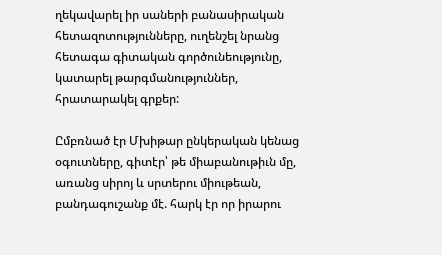ղեկավարել իր սաների բանասիրական հետազոտությունները, ուղենշել նրանց հետագա գիտական գործունեությունը, կատարել թարգմանություններ, հրատարակել գրքեր:

Ըմբռնած էր Մխիթար ընկերական կենաց օգուտները, գիտէր՝ թե միաբանութիւն մը, առանց սիրոյ և սրտերու միութեան, բանդագուշանք մէ. հարկ էր որ իրարու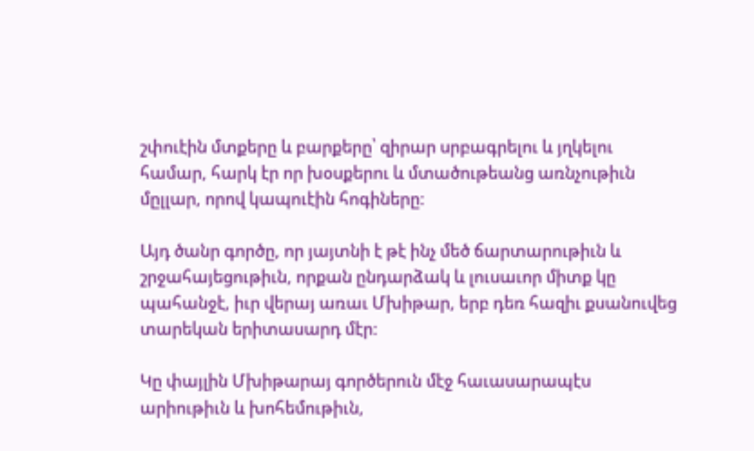շփուէին մտքերը և բարքերը՝ զիրար սրբագրելու և յղկելու համար, հարկ էր որ խօսքերու և մտածութեանց առնչութիւն մըլլար, որով կապուէին հոգիները:

Այդ ծանր գործը, որ յայտնի է թէ ինչ մեծ ճարտարութիւն և շրջահայեցութիւն, որքան ընդարձակ և լուսաւոր միտք կը պահանջէ, իւր վերայ առաւ Մխիթար, երբ դեռ հազիւ քսանուվեց տարեկան երիտասարդ մէր:

Կը փայլին Մխիթարայ գործերուն մէջ հաւասարապէս արիութիւն և խոհեմութիւն,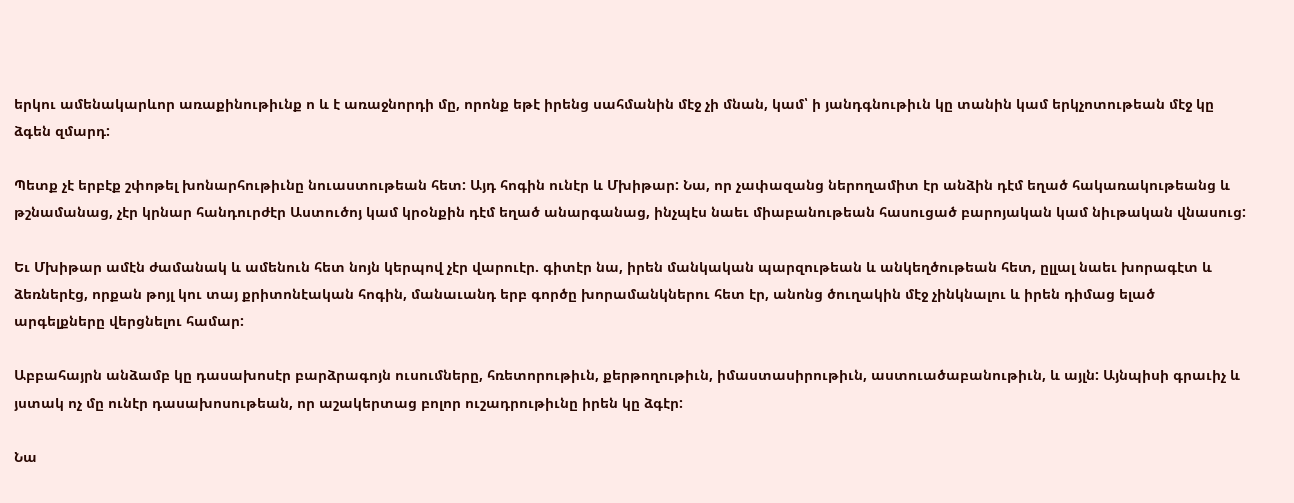երկու ամենակարևոր առաքինութիւնք ո և է առաջնորդի մը, որոնք եթէ իրենց սահմանին մէջ չի մնան, կամ՝ ի յանդգնութիւն կը տանին կամ երկչոտութեան մէջ կը ձգեն զմարդ:

Պետք չէ երբէք շփոթել խոնարհութիւնը նուաստութեան հետ: Այդ հոգին ունէր և Մխիթար: Նա, որ չափազանց ներողամիտ էր անձին դէմ եղած հակառակութեանց և թշնամանաց, չէր կրնար հանդուրժէր Աստուծոյ կամ կրօնքին դէմ եղած անարգանաց, ինչպէս նաեւ միաբանութեան հասուցած բարոյական կամ նիւթական վնասուց:

Եւ Մխիթար ամէն ժամանակ և ամենուն հետ նոյն կերպով չէր վարուէր. գիտէր նա, իրեն մանկական պարզութեան և անկեղծութեան հետ, ըլլալ նաեւ խորագէտ և ձեռներէց, որքան թոյլ կու տայ քրիտոնէական հոգին, մանաւանդ երբ գործը խորամանկներու հետ էր, անոնց ծուղակին մէջ չինկնալու և իրեն դիմաց ելած արգելքները վերցնելու համար:

Աբբահայրն անձամբ կը դասախոսէր բարձրագոյն ուսումները, հռետորութիւն, քերթողութիւն, իմաստասիրութիւն, աստուածաբանութիւն, և այլն: Այնպիսի գրաւիչ և յստակ ոչ մը ունէր դասախոսութեան, որ աշակերտաց բոլոր ուշադրութիւնը իրեն կը ձգէր:

Նա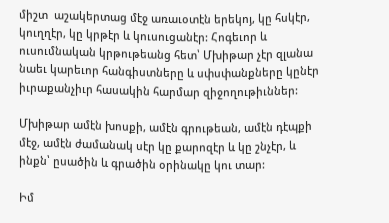միշտ  աշակերտաց մէջ առաւօտէն երեկոյ, կը հսկէր, կուղղէր, կը կրթէր և կուսուցանէր: Հոգեւոր և ուսումնական կրթութեանց հետ՝ Մխիթար չէր զլանա նաեւ կարեւոր հանգիստները և սփսփանքները կընէր իւրաքանչիւր հասակին հարմար զիջողութիւններ:

Մխիթար ամէն խոսքի, ամէն գրութեան, ամէն դէպքի մէջ, ամէն ժամանակ սէր կը քարոզէր և կը շնչէր, և ինքն՝ ըսածին և գրածին օրինակը կու տար:

Իմ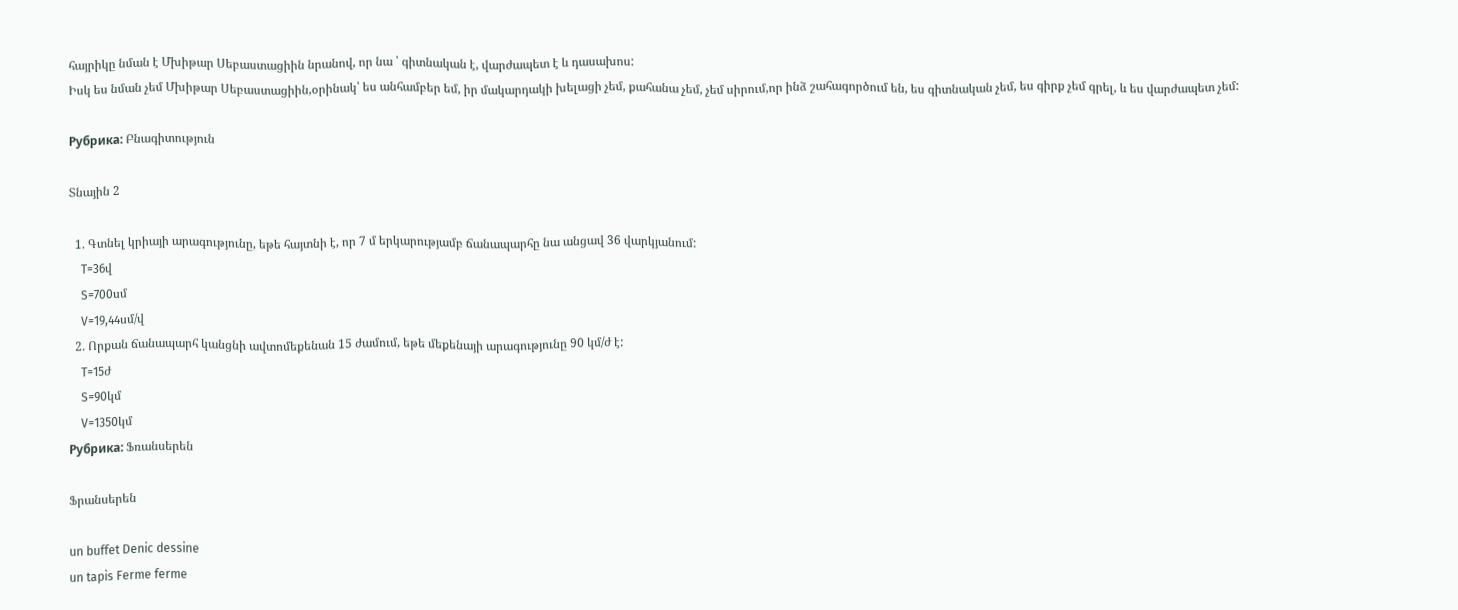հայրիկը նման է Մխիթար Սեբաստացիին նրանով, որ նա ՝ գիտնական է, վարժապետ է և դասախոս:
Իսկ ես նման չեմ Մխիթար Սեբաստացիին,օրինակ՝ ես անհամբեր եմ, իր մակարդակի խելացի չեմ, քահանա չեմ, չեմ սիրում,որ ինձ շահագործում են, ես գիտնական չեմ, ես գիրք չեմ գրել, և ես վարժապետ չեմ:

Рубрика: Բնագիտություն

Տնային 2

  1. Գտնել կրիայի արագությունը, եթե հայտնի է, որ 7 մ երկարությամբ ճանապարհը նա անցավ 36 վարկյանում:
    T=36վ
    S=700սմ
    V=19,44սմ/վ
  2. Որքան ճանապարհ կանցնի ավտոմեքենան 15 ժամում, եթե մեքենայի արագությունը 90 կմ/ժ է:
    T=15ժ
    S=90կմ
    V=1350կմ
Рубрика: Ֆռանսերեն

Ֆրանսերեն

un buffet Denic dessine
un tapis Ferme ferme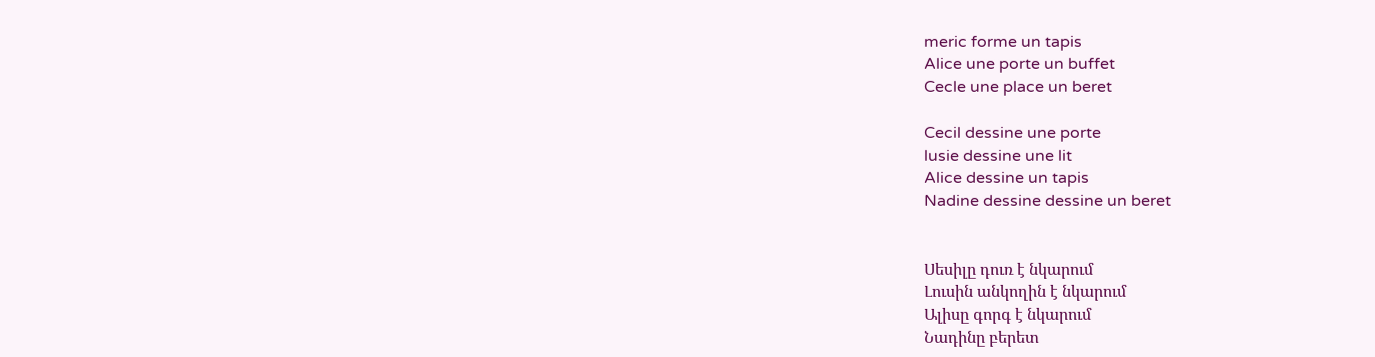meric forme un tapis
Alice une porte un buffet
Cecle une place un beret

Cecil dessine une porte
lusie dessine une lit
Alice dessine un tapis
Nadine dessine dessine un beret


Սեսիլը դուռ է նկարում
Լուսին անկողին է նկարում
Ալիսը գորգ է նկարում
Նադինը բերետ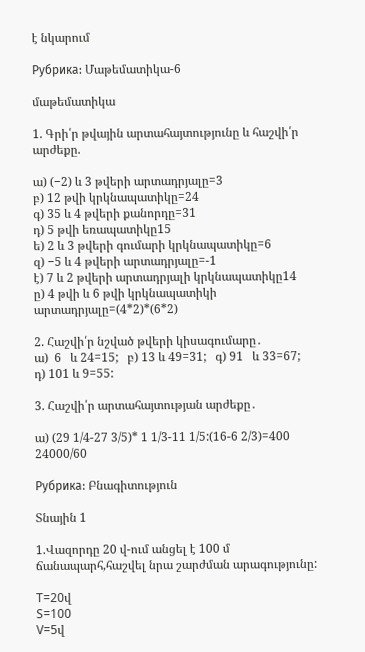է նկարում

Рубрика: Մաթեմատիկա-6

մաթեմատիկա

1. Գրի՛ր թվային արտահայտությունը և հաշվի՛ր արժեքը.

ա) (−2) և 3 թվերի արտադրյալը=3
բ) 12 թվի կրկնապատիկը=24
գ) 35 և 4 թվերի քանորդը=31
դ) 5 թվի եռապատիկը15
ե) 2 և 3 թվերի գումարի կրկնապատիկը=6
զ) −5 և 4 թվերի արտադրյալը=-1
է) 7 և 2 թվերի արտադրյալի կրկնապատիկը14
ը) 4 թվի և 6 թվի կրկնապատիկի արտադրյալը=(4*2)*(6*2)

2. Հաշվի՛ր նշված թվերի կիսագումարը․
ա)  6   և 24=15;   բ) 13 և 49=31;   գ) 91   և 33=67;   դ) 101 և 9=55:

3. Հաշվի՛ր արտահայտության արժեքը․

ա) (29 1/4-27 3/5)* 1 1/3-11 1/5:(16-6 2/3)=400 24000/60

Рубрика: Բնագիտություն

Տնային 1

1.Վազորդը 20 վ-ում անցել է 100 մ ճանապարհ,հաշվել նրա շարժման արագությունը:

T=20վ
S=100
V=5վ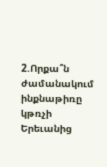2.Որքա՞ն ժամանակում ինքնաթիռը կթռչի Երեւանից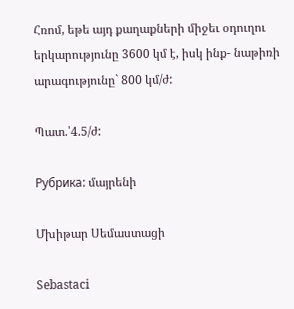Հռոմ, եթե այդ քաղաքների միջեւ օդուղու երկարությունը 3600 կմ է, իսկ ինք- նաթիռի արագությունը` 800 կմ/ժ:

Պատ.՝4.5/ժ:

Рубрика: մայրենի

Մխիթար Սեմաստացի

Sebastaci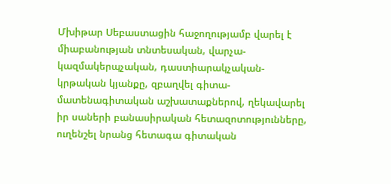Մխիթար Սեբաստացին հաջողությամբ վարել է միաբանության տնտեսական, վարչա-կազմակերպչական, դաստիարակչական-կրթական կյանքը, զբաղվել գիտա-մատենագիտական աշխատաքներով, ղեկավարել իր սաների բանասիրական հետազոտությունները, ուղենշել նրանց հետագա գիտական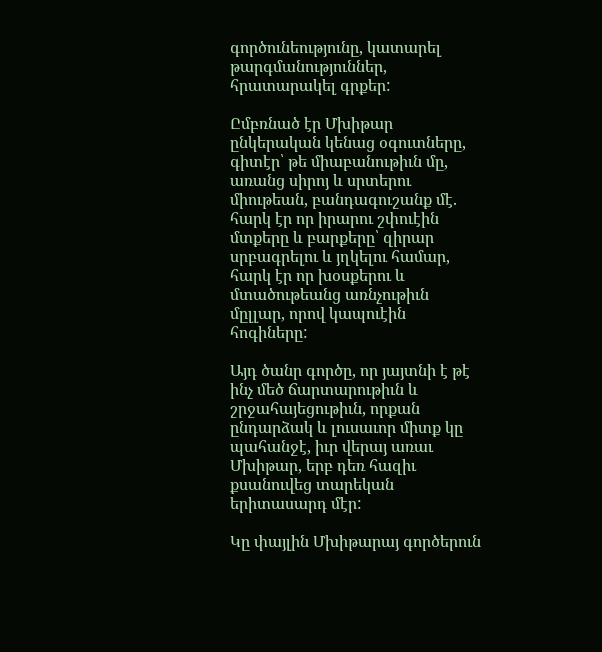գործունեությունը, կատարել թարգմանություններ, հրատարակել գրքեր:

Ըմբռնած էր Մխիթար ընկերական կենաց օգուտները, գիտէր՝ թե միաբանութիւն մը, առանց սիրոյ և սրտերու միութեան, բանդագուշանք մէ. հարկ էր որ իրարու շփուէին մտքերը և բարքերը՝ զիրար սրբագրելու և յղկելու համար, հարկ էր որ խօսքերու և մտածութեանց առնչութիւն մըլլար, որով կապուէին հոգիները:

Այդ ծանր գործը, որ յայտնի է թէ ինչ մեծ ճարտարութիւն և շրջահայեցութիւն, որքան ընդարձակ և լուսաւոր միտք կը պահանջէ, իւր վերայ առաւ Մխիթար, երբ դեռ հազիւ քսանուվեց տարեկան երիտասարդ մէր:

Կը փայլին Մխիթարայ գործերուն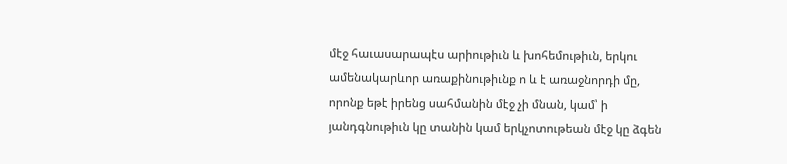մէջ հաւասարապէս արիութիւն և խոհեմութիւն, երկու ամենակարևոր առաքինութիւնք ո և է առաջնորդի մը, որոնք եթէ իրենց սահմանին մէջ չի մնան, կամ՝ ի յանդգնութիւն կը տանին կամ երկչոտութեան մէջ կը ձգեն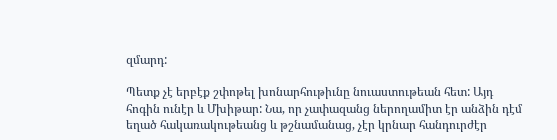զմարդ:

Պետք չէ երբէք շփոթել խոնարհութիւնը նուաստութեան հետ: Այդ հոգին ունէր և Մխիթար: Նա, որ չափազանց ներողամիտ էր անձին դէմ եղած հակառակութեանց և թշնամանաց, չէր կրնար հանդուրժէր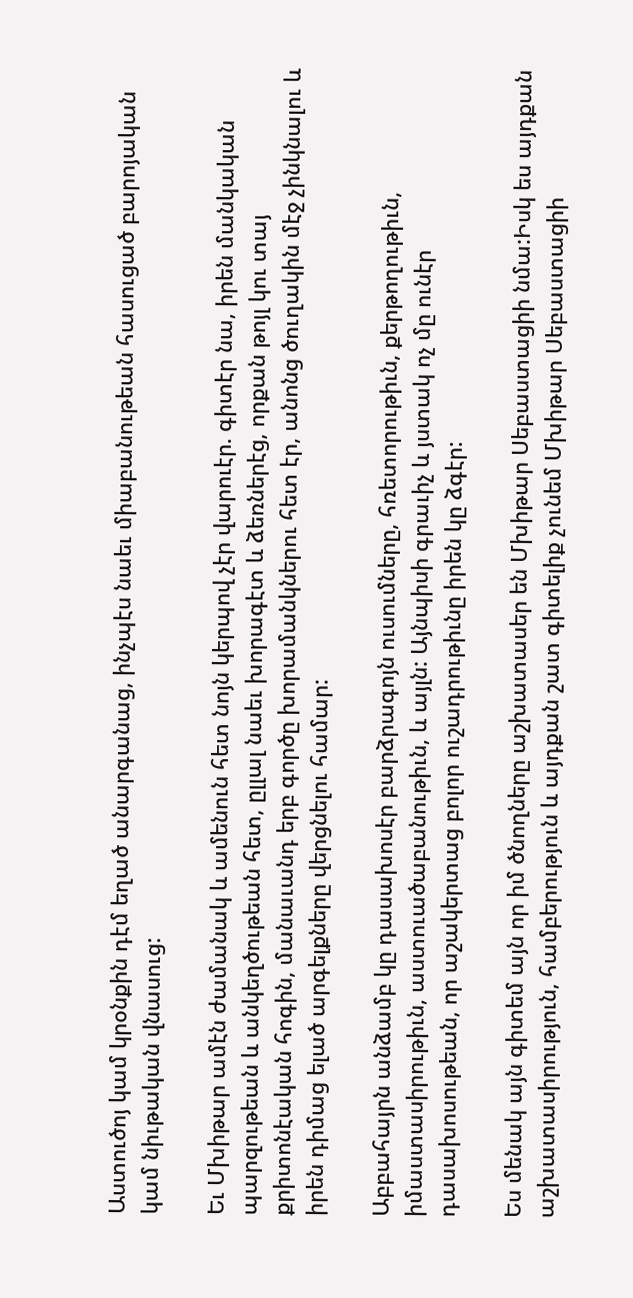Աստուծոյ կամ կրօնքին դէմ եղած անարգանաց, ինչպէս նաեւ միաբանութեան հասուցած բարոյական կամ նիւթական վնասուց:

Եւ Մխիթար ամէն ժամանակ և ամենուն հետ նոյն կերպով չէր վարուէր. գիտէր նա, իրեն մանկական պարզութեան և անկեղծութեան հետ, ըլլալ նաեւ խորագէտ և ձեռներէց, որքան թոյլ կու տայ քրիտոնէական հոգին, մանաւանդ երբ գործը խորամանկներու հետ էր, անոնց ծուղակին մէջ չինկնալու և իրեն դիմաց ելած արգելքները վերցնելու համար:

Աբբահայրն անձամբ կը դասախոսէր բարձրագոյն ուսումները, հռետորութիւն, քերթողութիւն, իմաստասիրութիւն, աստուածաբանութիւն, և այլն: Այնպիսի գրաւիչ և յստակ ոչ մը ունէր դասախոսութեան, որ աշակերտաց բոլոր ուշադրութիւնը իրեն կը ձգէր:

Ես մենակ այն գիտեմ այն որ իմ ծնողները աշխատասեր են Մխիթար Սեբաստացիի նմա:Իսկ ես այդքան աշխատասիրություն, համբերություն և այդքան շատ գիտելիք չունեմ Մխիթար Սեբաստացիի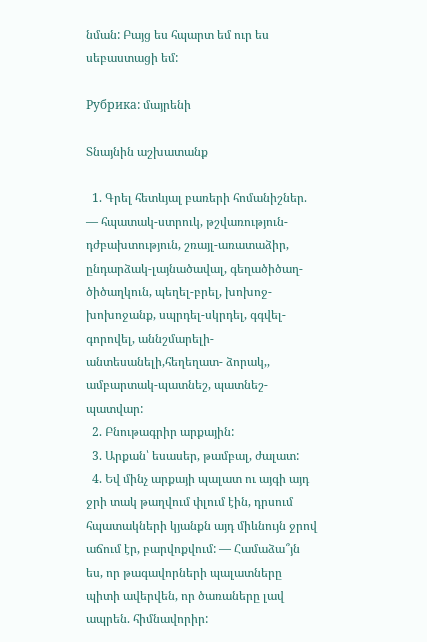նման: Բայց ես հպարտ եմ ուր ես սեբաստացի եմ:

Рубрика: մայրենի

Տնայնին աշխատանք

  1. Գրել հետևյալ բառերի հոմանիշներ. — հպատակ-ստրուկ, թշվառություն-դժբախտություն, շռայլ-առատաձիր, ընդարձակ-լայնածավալ, գեղածիծաղ-ծիծաղկուն, պեղել-բրել, խոխոջ-խոխոջանք, սպրդել-սկրդել, գգվել-գորովել, աննշմարելի-անտեսանելի,հեղեղատ- ձորակ,, ամբարտակ-պատնեշ, պատնեշ-պատվար:
  2. Բնութագրիր արքային:
  3. Արքան՝ եսասեր, թամբալ, ժալատ:
  4. Եվ մինչ արքայի պալատ ու այգի այդ ջրի տակ թաղվում փլում էին, դրսում հպատակների կյանքն այդ միևնույն ջրով աճում էր, բարվոքվում: — Համաձա՞յն ես, որ թագավորների պալատները պիտի ավերվեն, որ ծառաները լավ ապրեն. հիմնավորիր: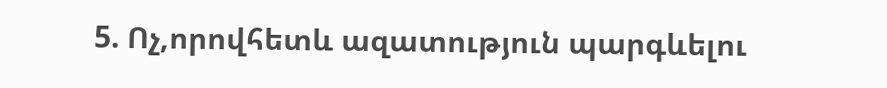5. Ոչ,որովհետև ազատություն պարգևելու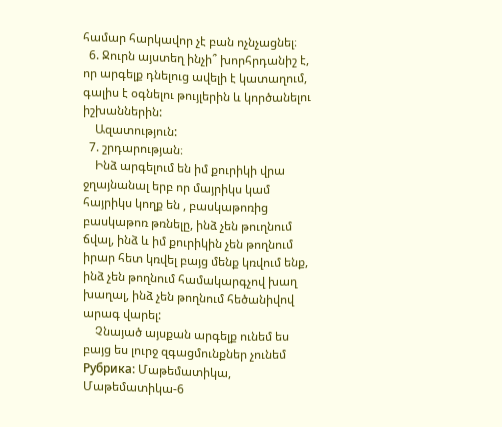համար հարկավոր չէ բան ոչնչացնել։
  6. Ջուրն այստեղ ինչի՞ խորհրդանիշ է, որ արգելք դնելուց ավելի է կատաղում, գալիս է օգնելու թույլերին և կործանելու իշխաններին:
    Ազատություն:
  7. շրդարության։
    Ինձ արգելում են իմ քուրիկի վրա ջղայնանալ երբ որ մայրիկս կամ հայրիկս կողք են , բասկաթոռից բասկաթոռ թռնելը, ինձ չեն թուղնում ճվալ, ինձ և իմ քուրիկին չեն թողնում իրար հետ կռվել բայց մենք կռվում ենք, ինձ չեն թողնում համակարգչով խաղ խաղալ, ինձ չեն թողնում հեծանիվով արագ վարել:
    Չնայած այսքան արգելք ունեմ ես բայց ես լուրջ զգացմունքներ չունեմ
Рубрика: Մաթեմատիկա, Մաթեմատիկա-6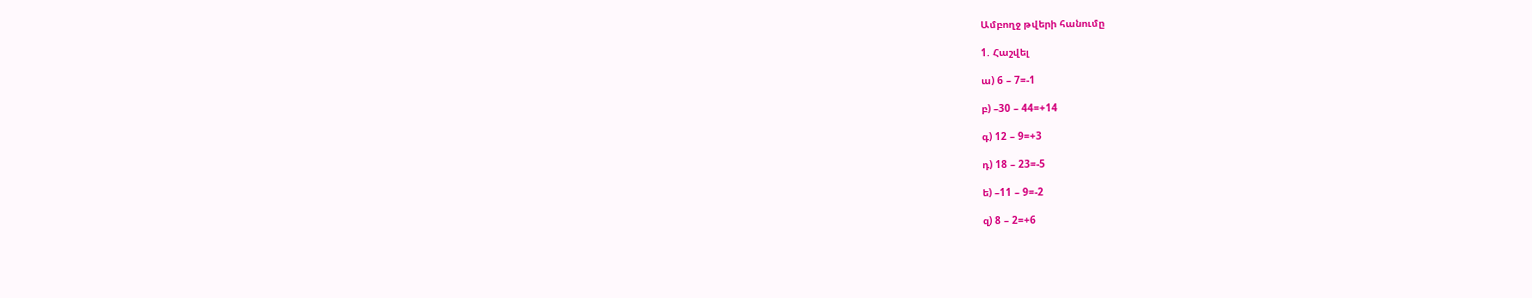Ամբողջ թվերի հանումը

1. Հաշվել

ա) 6 – 7=-1

բ) –30 – 44=+14

գ) 12 – 9=+3

դ) 18 – 23=-5

ե) –11 – 9=-2

զ) 8 – 2=+6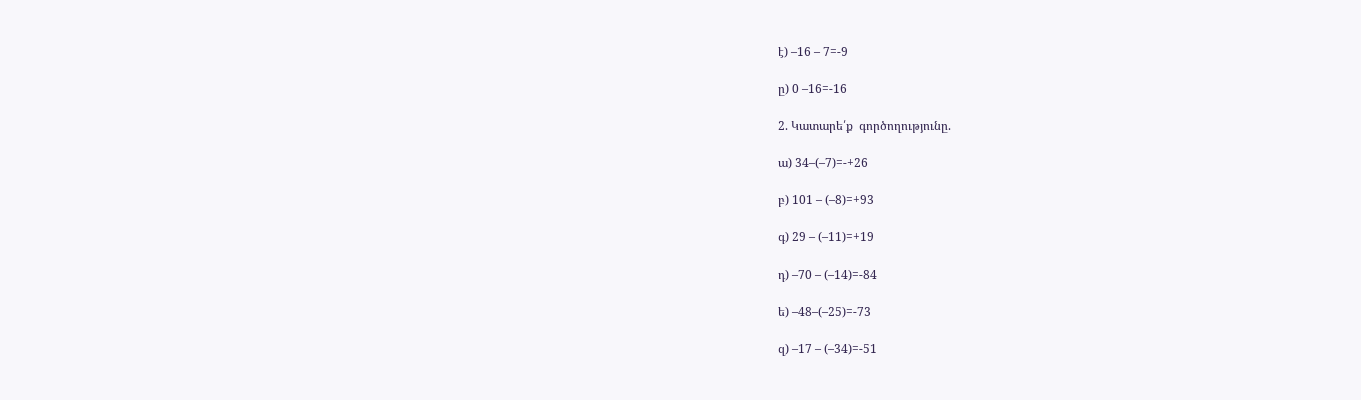է) –16 – 7=-9

ը) 0 –16=-16

2. Կատարե՛ք  գործողությունը.

ա) 34–(–7)=-+26

բ) 101 – (–8)=+93

գ) 29 – (–11)=+19

դ) –70 – (–14)=-84

ե) –48–(–25)=-73

զ) –17 – (–34)=-51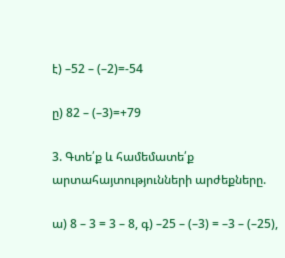է) –52 – (–2)=-54

ը) 82 – (–3)=+79

3. Գտե՛ք և համեմատե՛ք արտահայտությունների արժեքները.

ա) 8 – 3 = 3 – 8, գ) –25 – (–3) = –3 – (–25),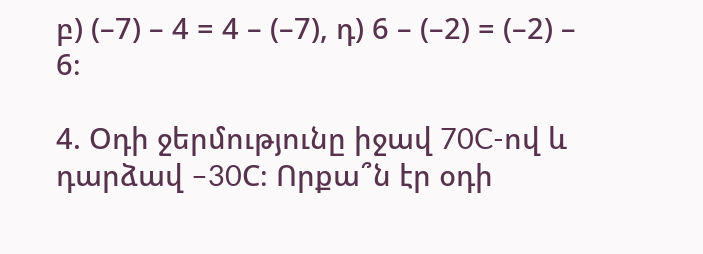բ) (–7) – 4 = 4 – (–7), դ) 6 – (–2) = (–2) – 6։

4. Օդի ջերմությունը իջավ 70C-ով և դարձավ –30C։ Որքա՞ն էր օդի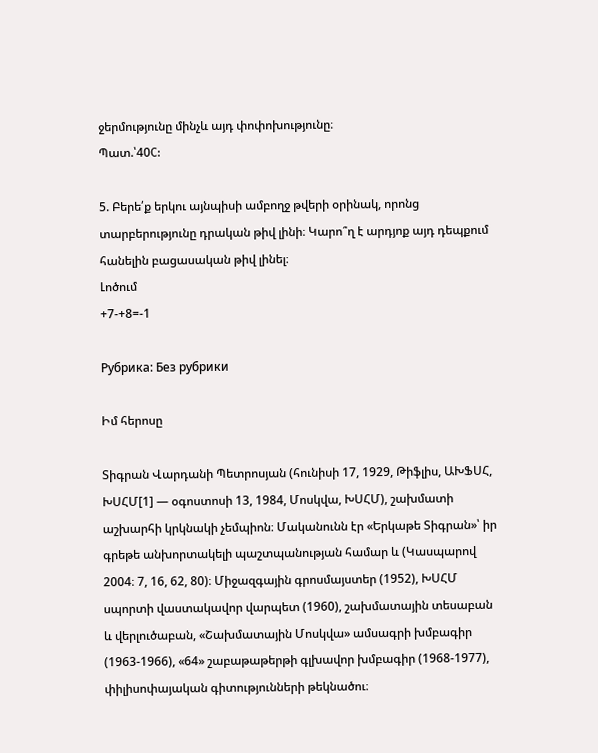ջերմությունը մինչև այդ փոփոխությունը։
Պատ.՝40C:

5. Բերե՛ք երկու այնպիսի ամբողջ թվերի օրինակ, որոնց տարբերությունը դրական թիվ լինի։ Կարո՞ղ է արդյոք այդ դեպքում հանելին բացասական թիվ լինել։
Լոծում
+7-+8=-1

Рубрика: Без рубрики

Իմ հերոսը

Տիգրան Վարդանի Պետրոսյան (հունիսի 17, 1929, Թիֆլիս, ԱԽՖՍՀ, ԽՍՀՄ[1] — օգոստոսի 13, 1984, Մոսկվա, ԽՍՀՄ), շախմատի աշխարհի կրկնակի չեմպիոն։ Մականունն էր «Երկաթե Տիգրան»՝ իր գրեթե անխորտակելի պաշտպանության համար և (Կասպարով 2004։ 7, 16, 62, 80)։ Միջազգային գրոսմայստեր (1952), ԽՍՀՄ սպորտի վաստակավոր վարպետ (1960), շախմատային տեսաբան և վերլուծաբան, «Շախմատային Մոսկվա» ամսագրի խմբագիր (1963-1966), «64» շաբաթաթերթի գլխավոր խմբագիր (1968-1977), փիլիսոփայական գիտությունների թեկնածու։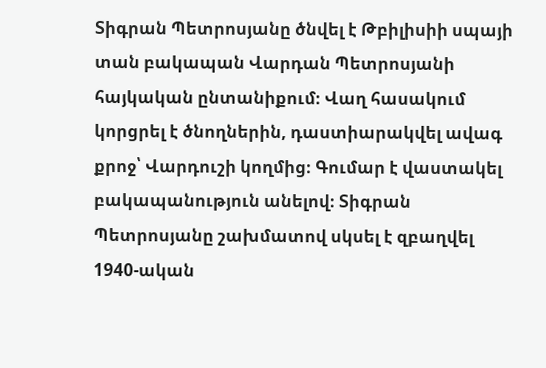Տիգրան Պետրոսյանը ծնվել է Թբիլիսիի սպայի տան բակապան Վարդան Պետրոսյանի հայկական ընտանիքում։ Վաղ հասակում կորցրել է ծնողներին, դաստիարակվել ավագ քրոջ՝ Վարդուշի կողմից։ Գումար է վաստակել բակապանություն անելով։ Տիգրան Պետրոսյանը շախմատով սկսել է զբաղվել 1940-ական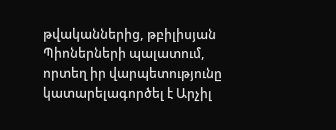թվականներից, թբիլիսյան Պիոներների պալատում, որտեղ իր վարպետությունը կատարելագործել է Արչիլ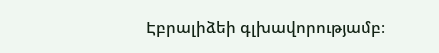Էբրալիձեի գլխավորությամբ։